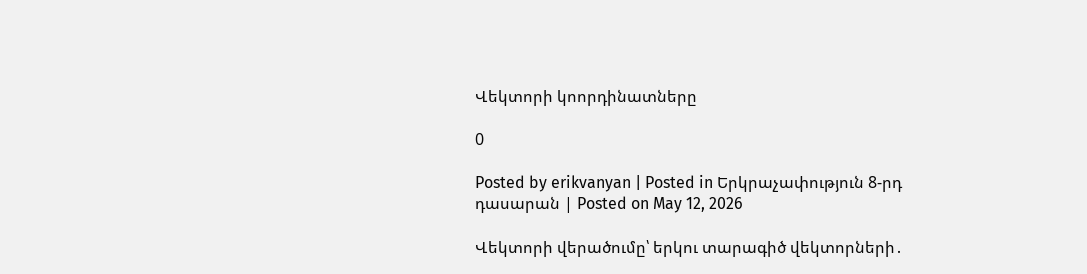Վեկտորի կոորդինատները

0

Posted by erikvanyan | Posted in Երկրաչափություն 8-րդ դասարան | Posted on May 12, 2026

Վեկտորի վերածումը՝ երկու տարագիծ վեկտորների․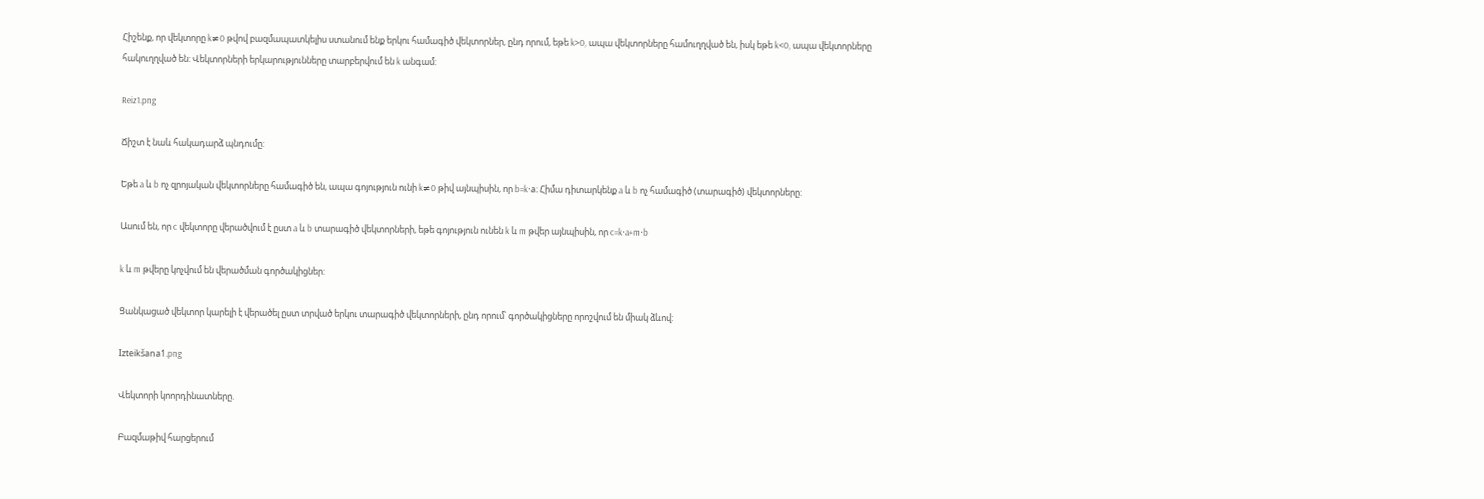Հիշենք, որ վեկտորը k≠0 թվով բազմապատկելիս ստանում ենք երկու համագիծ վեկտորներ, ընդ որում, եթե k>0, ապա վեկտորները համուղղված են, իսկ եթե k<0, ապա վեկտորները հակուղղված են: Վեկտորների երկարությունները տարբերվում են k անգամ:

Reiz1.png

Ճիշտ է նաև հակադարձ պնդումը:

Եթե a և b ոչ զրոյական վեկտորները համագիծ են, ապա գոյություն ունի k≠0 թիվ այնպիսին, որ b=k⋅a։ Հիմա դիտարկենք a և b ոչ համագիծ (տարագիծ) վեկտորները:

Ասում են, որ c վեկտորը վերածվում է ըստ a և b տարագիծ վեկտորների, եթե գոյություն ունեն k և m թվեր այնպիսին, որ c=k⋅a+m⋅b

k և m թվերը կոչվում են վերածման գործակիցներ:

Ցանկացած վեկտոր կարելի է վերածել ըստ տրված երկու տարագիծ վեկտորների, ընդ որում՝ գործակիցները որոշվում են միակ ձևով:

Izteikšana1.png

Վեկտորի կոորդինատները.

Բազմաթիվ հարցերում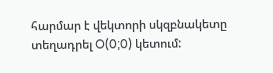հարմար է վեկտորի սկզբնակետը տեղադրել O(0;0) կետում: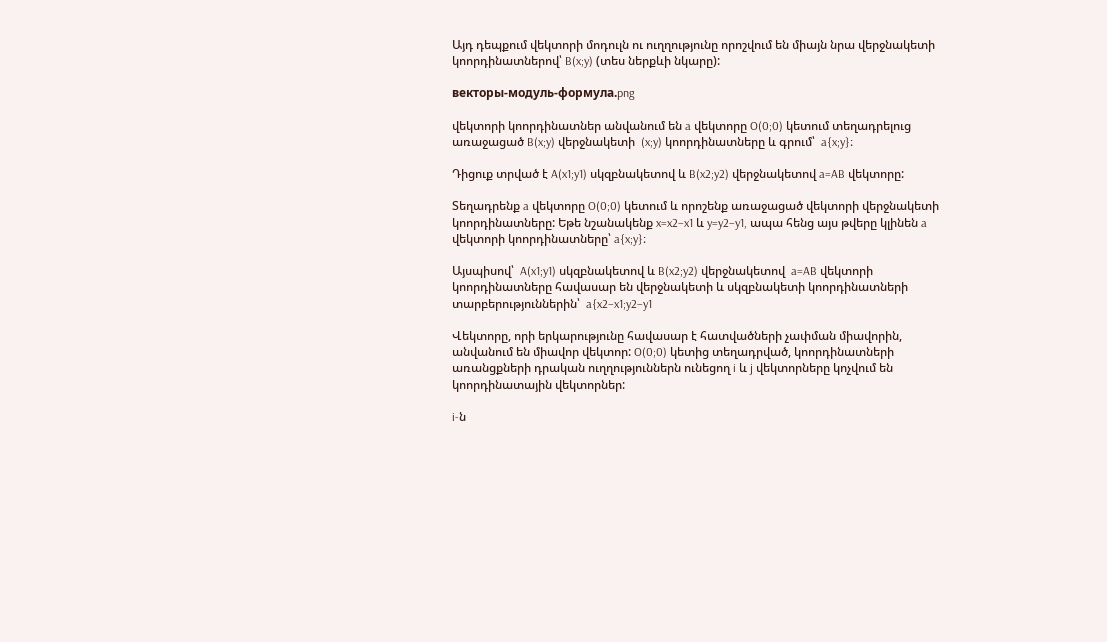Այդ դեպքում վեկտորի մոդուլն ու ուղղությունը որոշվում են միայն նրա վերջնակետի կոորդինատներով՝ B(x;y) (տես ներքևի նկարը):

векторы-модуль-формула.png

վեկտորի կոորդինատներ անվանում են a վեկտորը O(0;0) կետում տեղադրելուց առաջացած B(x;y) վերջնակետի  (x;y) կոորդինատները և գրում՝  a{x;y}։

Դիցուք տրված է A(x1;y1) սկզբնակետով և B(x2;y2) վերջնակետով a=AB վեկտորը:

Տեղադրենք a վեկտորը O(0;0) կետում և որոշենք առաջացած վեկտորի վերջնակետի կոորդինատները: Եթե նշանակենք x=x2−x1 և y=y2−y1, ապա հենց այս թվերը կլինեն a վեկտորի կոորդինատները՝ a{x;y}։

Այսպիսով՝  A(x1;y1) սկզբնակետով և B(x2;y2) վերջնակետով  a=AB վեկտորի կոորդինատները հավասար են վերջնակետի և սկզբնակետի կոորդինատների տարբերություններին՝  a{x2−x1;y2−y1

Վեկտորը, որի երկարությունը հավասար է հատվածների չափման միավորին, անվանում են միավոր վեկտոր: O(0;0) կետից տեղադրված, կոորդինատների առանցքների դրական ուղղություններն ունեցող i և j վեկտորները կոչվում են կոորդինատային վեկտորներ:

i-ն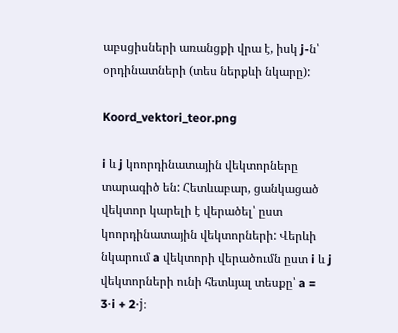աբսցիսների առանցքի վրա է, իսկ j-ն՝ օրդինատների (տես ներքևի նկարը):

Koord_vektori_teor.png

i և j կոորդինատային վեկտորները տարագիծ են: Հետևաբար, ցանկացած վեկտոր կարելի է վերածել՝ ըստ կոորդինատային վեկտորների: Վերևի նկարում a վեկտորի վերածումն ըստ i և j վեկտորների ունի հետևյալ տեսքը՝ a = 3⋅i + 2⋅j։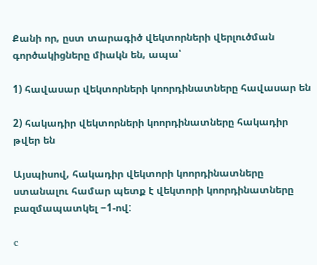Քանի որ, ըստ տարագիծ վեկտորների վերլուծման գործակիցները միակն են, ապա՝

1) հավասար վեկտորների կոորդինատները հավասար են

2) հակադիր վեկտորների կոորդինատները հակադիր թվեր են

Այսպիսով, հակադիր վեկտորի կոորդինատները ստանալու համար պետք է վեկտորի կոորդինատները բազմապատկել −1-ով:

c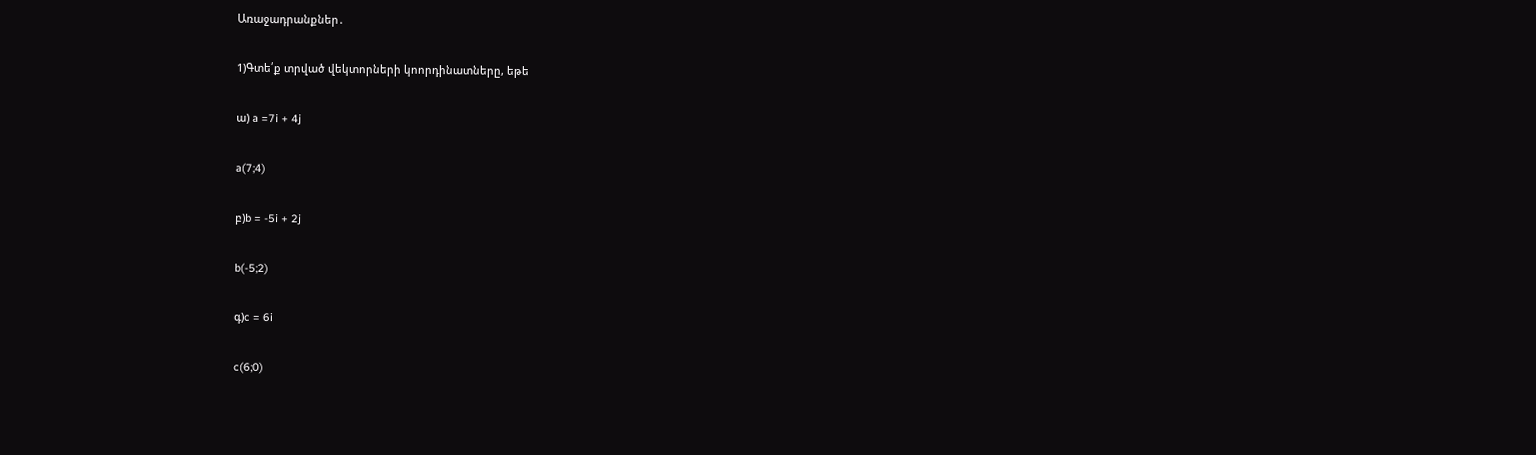Առաջադրանքներ․

1)Գտե՛ք տրված վեկտորների կոորդինատները, եթե

ա) a =7i + 4j

a(7;4)

բ)b = -5i + 2j

b(-5;2)

գ)c = 6i

c(6;0)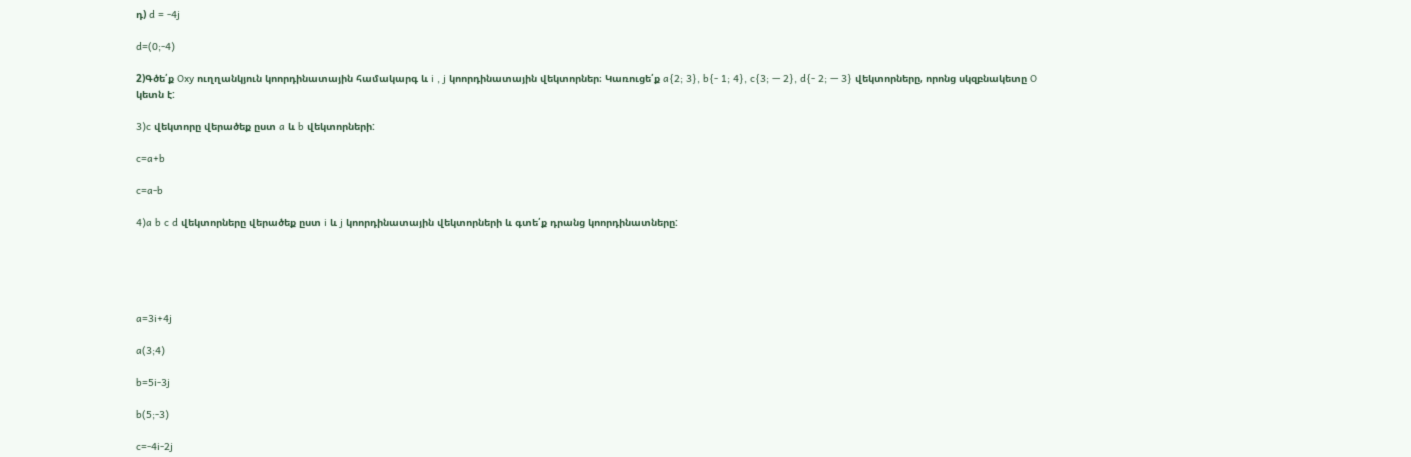դ) d = -4j

d=(0;-4)

2)Գծե՛ք Oxy ուղղանկյուն կոորդինատային համակարգ և i , j կոորդինատային վեկտորներ։ Կառուցե՛ք a{2; 3}, b{- 1; 4}, c{3; — 2}, d{- 2; — 3} վեկտորները, որոնց սկզբնակետը O կետն է:

3)c վեկտորը վերածեք ըստ a և b վեկտորների:

c=a+b

c=a-b

4)a b c d վեկտորները վերածեք ըստ i և j կոորդինատային վեկտորների և գտե՛ք դրանց կոորդինատները:





a=3i+4j

a(3;4)

b=5i-3j

b(5;-3)

c=-4i-2j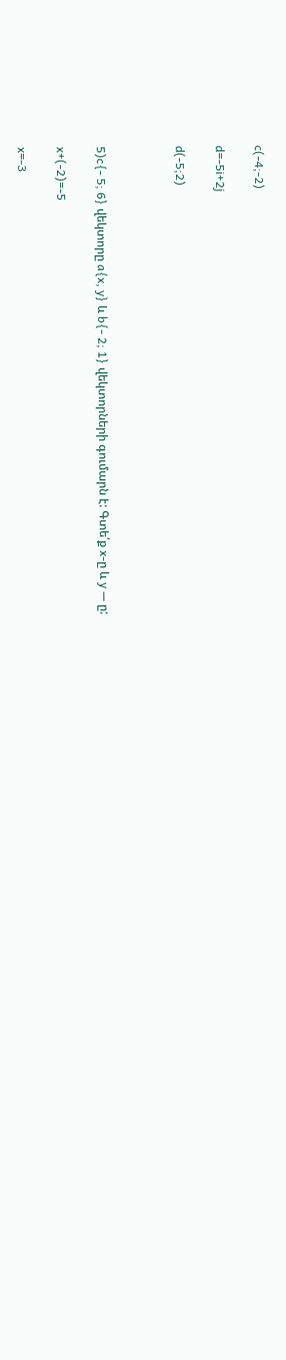c(-4;-2)

d=-5i+2j

d(-5;2)



5)c{- 5; 6} վեկտորը a{x, y} և b{- 2; 1} վեկտորների գումարն է: Գտե՛ք x-ը և y — ը:

x+(-2)=-5

x=-3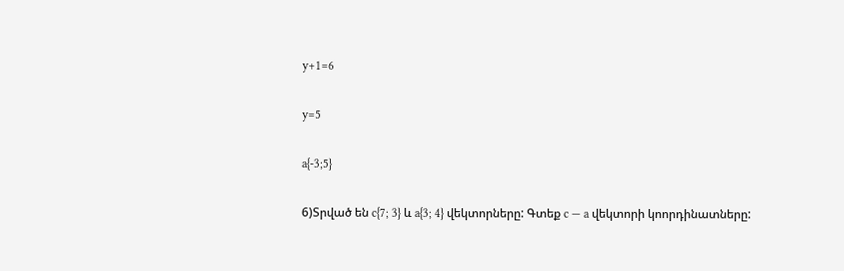y+1=6

y=5

a{-3;5}

6)Տրված են c{7; 3} և a{3; 4} վեկտորները: Գտեք c — a վեկտորի կոորդինատները: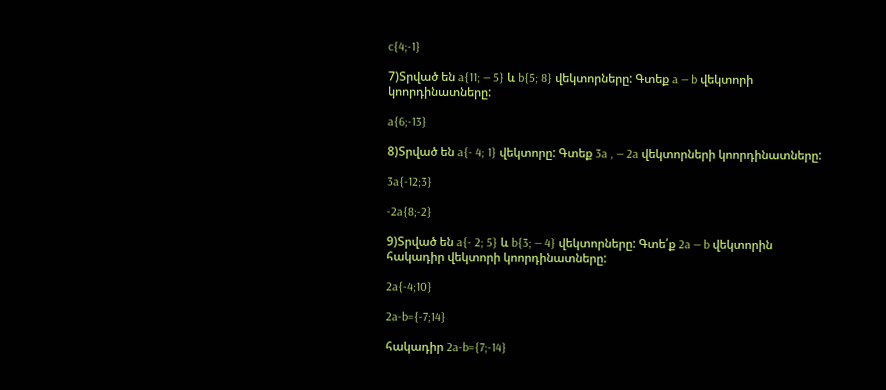c{4;-1}

7)Տրված են a{11; — 5} և b{5; 8} վեկտորները: Գտեք a — b վեկտորի
կոորդինատները:

a{6;-13}

8)Տրված են a{- 4; 1} վեկտորը: Գտեք 3a , — 2a վեկտորների կոորդինատները:

3a{-12;3}

-2a{8;-2}

9)Տրված են a{- 2; 5} և b{3; — 4} վեկտորները: Գտե՛ք 2a — b վեկտորին
հակադիր վեկտորի կոորդինատները:

2a{-4;10}

2a-b={-7;14}

հակադիր 2a-b={7;-14}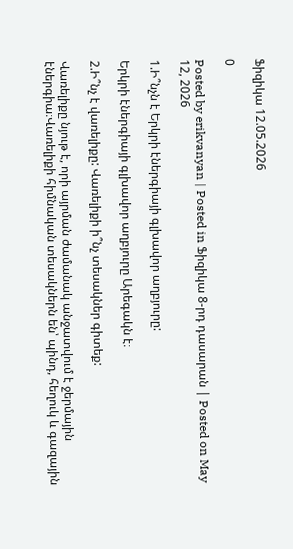Ֆիզիկա 12.05.2026

0

Posted by erikvanyan | Posted in Ֆիզիկա 8-րդ դասարան | Posted on May 12, 2026

1.Ի՞նչն է Երկրի էներգիայի գլխավոր աղբյուրը:

Երկրի էներգիայի գլխավոր աղբյուրը Արեգակն է։

2.Ի՞նչ է վառելիքը: Վառելիքի ի՞նչ տեսակներ գիտեք:

Վառելիքը նյութ է, որի այրման ժամանակ անջատվում է ջերմային էներգիա։Վառելիքի հիմնական տեսակներն են՝ պինդ, հեղուկ և գազային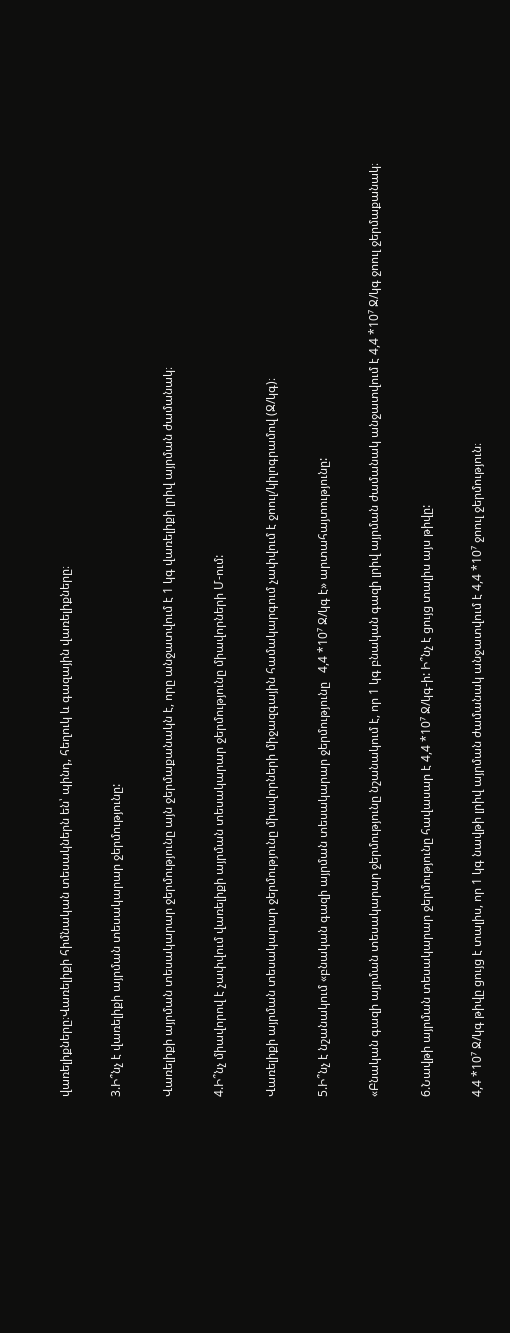վառելիքները։Վառելիքի հիմնական տեսակներն են՝ պինդ, հեղուկ և գազային վառելիքները։

3.Ի՞նչ է վառելիքի այրման տեսակարար ջերմությունը:

Վառելիքի այրման տեսակարար ջերմությունը այն ջերմաքանակն է, որը անջատվում է 1 կգ վառելիքի լրիվ այրման ժամանակ։

4.Ի՞նչ միավորով է չափվում վառելիքի այրման տեսակարար ջերմությունը միավորների Մ-ում:

Վառելիքի այրման տեսակարար ջերմությունը միավորների միջազգային համակարգում չափվում է ջոուլ/կիլոգրամով (Ջ/կգ)։

5.Ի՞նչ է նշանակում «բնական գազի այրման տեսակարար ջերմությունը   4,4 *10⁷ Ջ/կգ է» արտահայտությունը:

«Բնական գազի այրման տեսակարար ջերմությունը նշանակում է, որ 1 կգ բնական գազի լրիվ այրման ժամանակ անջատվում է 4,4 *10⁷ Ջ/կգ ջոուլ ջերմաքանակ։

6.Նավթի այրման տեսակարար ջերմությունը հավասար է 4,4 *10⁷ Ջ/կգ-ի: Ի՞նչ է ցույց տալիս այս թիվը:

4,4 *10⁷ Ջ/կգ թիվը ցույց է տալիս, որ 1 կգ նավթի լրիվ այրման ժամանակ անջատվում է 4,4 *10⁷ ջոուլ ջերմություն։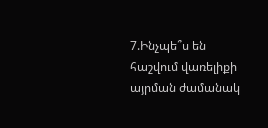7.Ինչպե՞ս են հաշվում վառելիքի այրման ժամանակ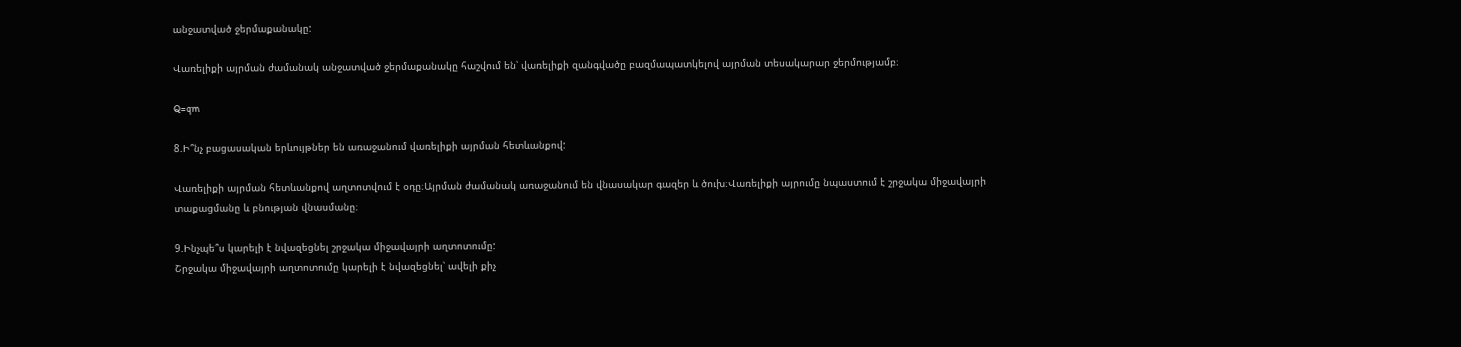անջատված ջերմաքանակը:

Վառելիքի այրման ժամանակ անջատված ջերմաքանակը հաշվում են՝ վառելիքի զանգվածը բազմապատկելով այրման տեսակարար ջերմությամբ։

Q=qm

8.Ի՞նչ բացասական երևույթներ են առաջանում վառելիքի այրման հետևանքով:

Վառելիքի այրման հետևանքով աղտոտվում է օդը։Այրման ժամանակ առաջանում են վնասակար գազեր և ծուխ։Վառելիքի այրումը նպաստում է շրջակա միջավայրի տաքացմանը և բնության վնասմանը։

9.Ինչպե՞ս կարելի է նվազեցնել շրջակա միջավայրի աղտոտումը:
Շրջակա միջավայրի աղտոտումը կարելի է նվազեցնել՝ ավելի քիչ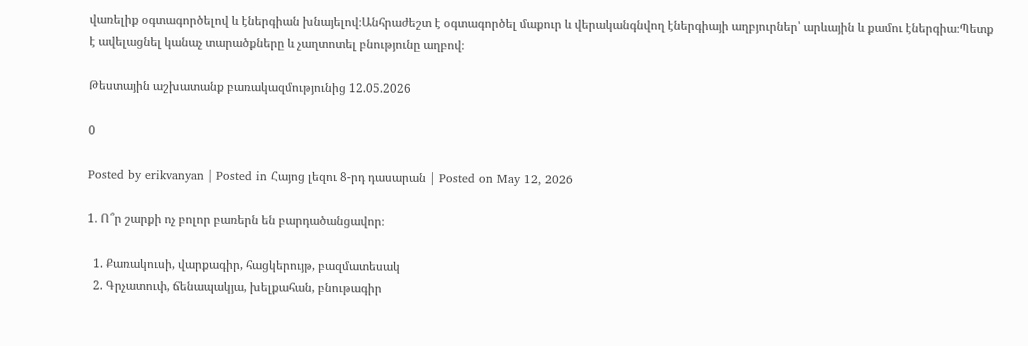վառելիք օգտագործելով և էներգիան խնայելով։Անհրաժեշտ է օգտագործել մաքուր և վերականգնվող էներգիայի աղբյուրներ՝ արևային և քամու էներգիա։Պետք է ավելացնել կանաչ տարածքները և չաղտոտել բնությունը աղբով։

Թեստային աշխատանք բառակազմությունից 12.05.2026

0

Posted by erikvanyan | Posted in Հայոց լեզու 8-րդ դասարան | Posted on May 12, 2026

1․ Ո՞ր շարքի ոչ բոլոր բառերն են բարդածանցավոր։

  1. Քառակուսի, վարքագիր, հացկերույթ, բազմատեսակ
  2. Գրչատուփ, ճենապակյա, խելքահան, բնութագիր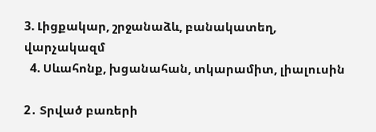3. Լիցքակար, շրջանաձև, բանակատեղ, վարչակազմ
  4. Սևահոնք, խցանահան, տկարամիտ, լիալուսին

2․ Տրված բառերի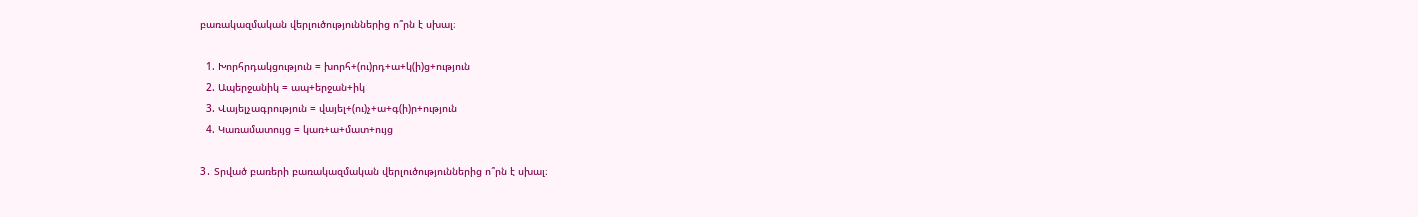բառակազմական վերլուծություններից ո՞րն է սխալ։

  1. Խորհրդակցություն = խորհ+(ու)րդ+ա+կ(ի)ց+ություն
  2. Ապերջանիկ = ապ+երջան+իկ
  3. Վայելչագրություն = վայել+(ու)չ+ա+գ(ի)ր+ություն
  4. Կառամատույց = կառ+ա+մատ+ույց

3․ Տրված բառերի բառակազմական վերլուծություններից ո՞րն է սխալ։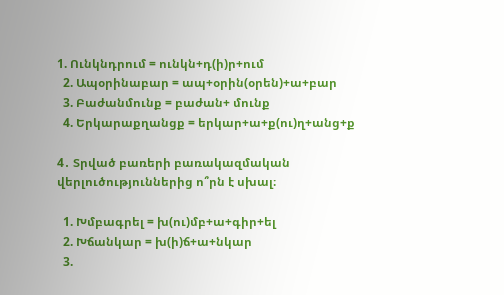1. Ունկնդրում = ունկն+դ(ի)ր+ում
  2. Ապօրինաբար = ապ+օրին(օրեն)+ա+բար
  3. Բաժանմունք = բաժան+ մունք
  4. Երկարաքղանցք = երկար+ա+ք(ու)ղ+անց+ք

4․ Տրված բառերի բառակազմական վերլուծություններից ո՞րն է սխալ։

  1. Խմբագրել = խ(ու)մբ+ա+գիր+ել
  2. Խճանկար = խ(ի)ճ+ա+նկար
  3.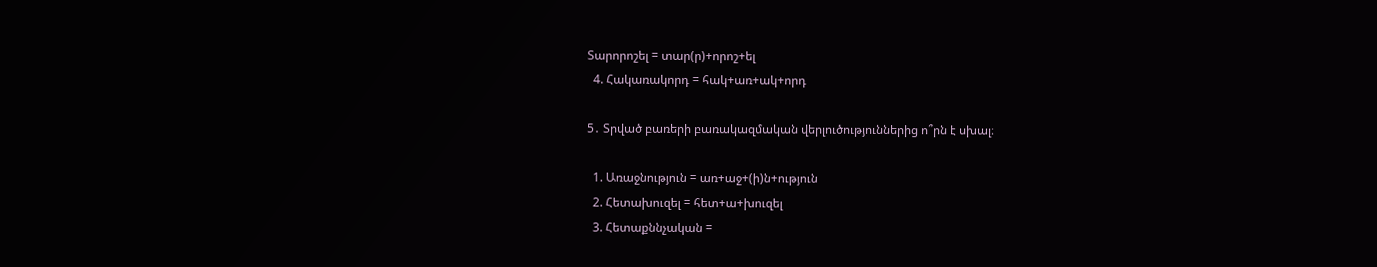Տարորոշել = տար(ր)+որոշ+ել
  4. Հակառակորդ = հակ+առ+ակ+որդ

5․ Տրված բառերի բառակազմական վերլուծություններից ո՞րն է սխալ։

  1. Առաջնություն = առ+աջ+(ի)ն+ություն
  2. Հետախուզել = հետ+ա+խուզել
  3. Հետաքննչական =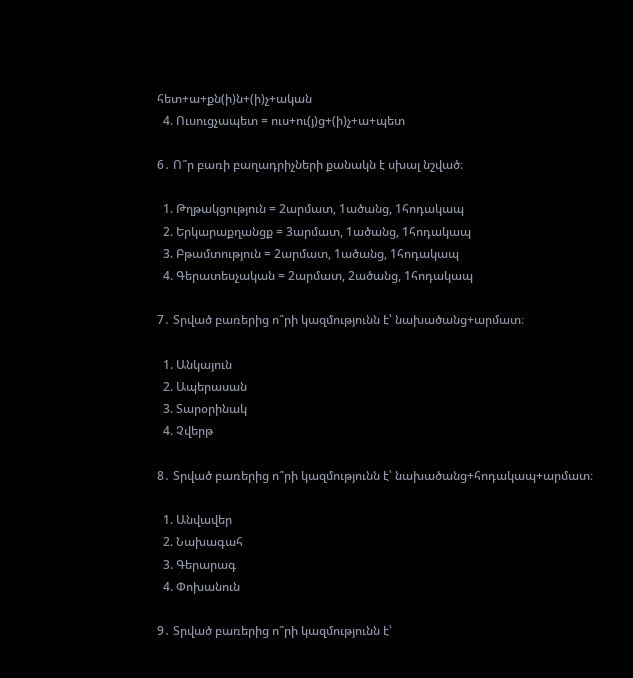հետ+ա+քն(ի)ն+(ի)չ+ական
  4. Ուսուցչապետ = ուս+ու(յ)ց+(ի)չ+ա+պետ

6․ Ո՞ր բառի բաղադրիչների քանակն է սխալ նշված։

  1. Թղթակցություն = 2արմատ, 1ածանց, 1հոդակապ
  2. Երկարաքղանցք = 3արմատ, 1ածանց, 1հոդակապ
  3. Բթամտություն = 2արմատ, 1ածանց, 1հոդակապ
  4. Գերատեսչական = 2արմատ, 2ածանց, 1հոդակապ

7․ Տրված բառերից ո՞րի կազմությունն է՝ նախածանց+արմատ։

  1. Անկայուն
  2. Ապերասան
  3. Տարօրինակ
  4. Չվերթ

8․ Տրված բառերից ո՞րի կազմությունն է՝ նախածանց+հոդակապ+արմատ։

  1. Անվավեր
  2. Նախագահ
  3. Գերարագ
  4. Փոխանուն

9․ Տրված բառերից ո՞րի կազմությունն է՝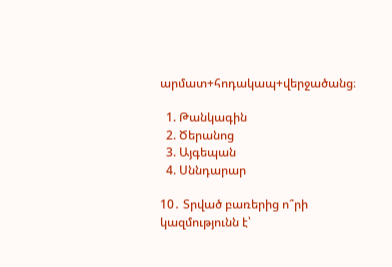արմատ+հոդակապ+վերջածանց։

  1. Թանկագին
  2. Ծերանոց
  3. Այգեպան
  4. Սննդարար

10․ Տրված բառերից ո՞րի կազմությունն է՝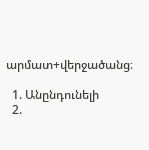արմատ+վերջածանց։

  1. Անընդունելի
  2.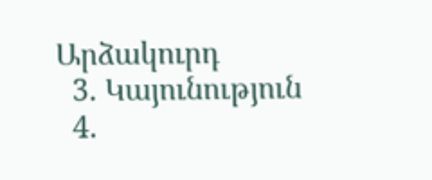Արձակուրդ
  3. Կայունություն
  4.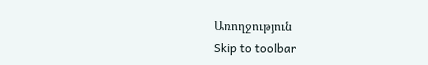Առողջություն
Skip to toolbar